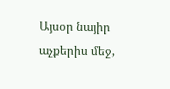Այսօր նայիր աչքերիս մեջ,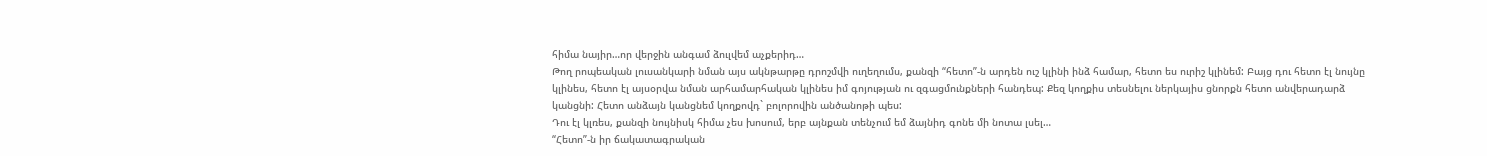հիմա նայիր…որ վերջին անգամ ձուլվեմ աչքերիդ…
Թող րոպեական լուսանկարի նման այս ակնթարթը դրոշմվի ուղեղումս, քանզի “հետո”-ն արդեն ուշ կլինի ինձ համար, հետո ես ուրիշ կլինեմ: Բայց դու հետո էլ նույնը կլինես, հետո էլ այսօրվա նման արհամարհական կլինես իմ գոյության ու զգացմունքների հանդեպ: Քեզ կողքիս տեսնելու ներկայիս ցնորքն հետո անվերադարձ կանցնի: Հետո անձայն կանցնեմ կողքովդ` բոլորովին անծանոթի պես:
Դու էլ կլռես, քանզի նույնիսկ հիմա չես խոսում, երբ այնքան տենչում եմ ձայնիդ գոնե մի նոտա լսել…
“Հետո”-ն իր ճակատագրական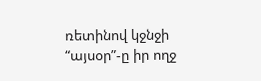ռետինով կջնջի “այսօր”-ը իր ողջ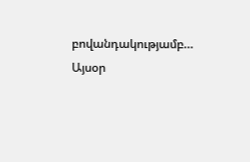բովանդակությամբ…
Այսօր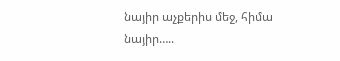նայիր աչքերիս մեջ, հիմա նայիր…..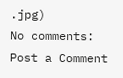.jpg)
No comments:
Post a Comment